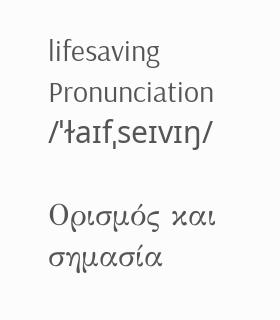lifesaving
Pronunciation
/ˈɫaɪfˌseɪvɪŋ/

Ορισμός και σημασία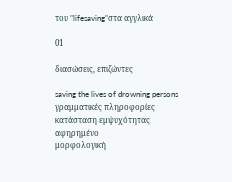του "lifesaving"στα αγγλικά

01

διασώσεις, επιζώντες

saving the lives of drowning persons
γραμματικές πληροφορίες
κατάσταση εμψυχότητας
αφηρημένο
μορφολογική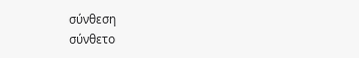σύνθεση
σύνθετο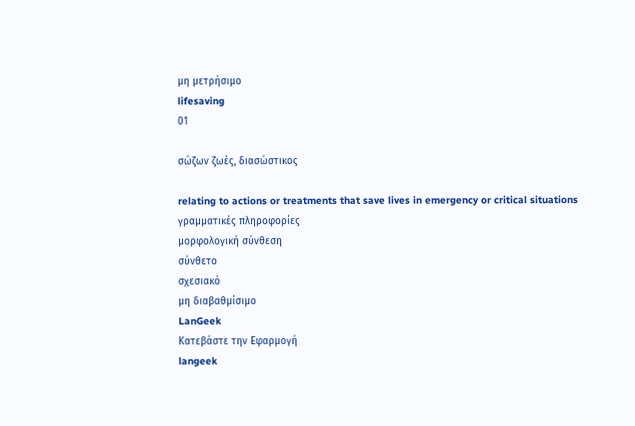μη μετρήσιμο
lifesaving
01

σώζων ζωές, διασώστικος

relating to actions or treatments that save lives in emergency or critical situations
γραμματικές πληροφορίες
μορφολογική σύνθεση
σύνθετο
σχεσιακό
μη διαβαθμίσιμο
LanGeek
Κατεβάστε την Εφαρμογή
langeek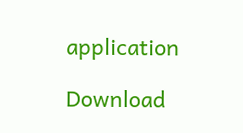application

Download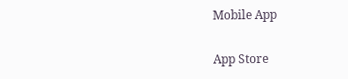Mobile App

App Store